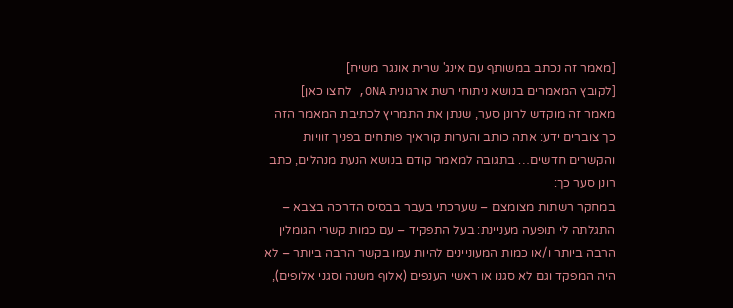[מאמר זה נכתב במשותף עם אינג' שרית אונגר משיח]
[לקובץ המאמרים בנושא ניתוחי רשת ארגונית ONA, לחצו כאן]
מאמר זה מוקדש לרונן סער, שנתן את התמריץ לכתיבת המאמר הזה
כך צוברים ידע: אתה כותב והערות קוראיך פותחים בפניך זוויות והקשרים חדשים… בתגובה למאמר קודם בנושא הנעת מנהלים, כתב רונן סער כך:
במחקר רשתות מצומצם – שערכתי בעבר בבסיס הדרכה בצבא – התגלתה לי תופעה מעניינת: בעל התפקיד – עם כמות קשרי הגומלין הרבה ביותר ו/או כמות המעוניינים להיות עמו בקשר הרבה ביותר – לא היה המפקד וגם לא סגנו או ראשי הענפים (אלוף משנה וסגני אלופים),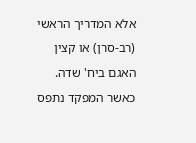אלא המדריך הראשי (רב-סרן) או קצין האגם ביח' שדה.
כאשר המפקד נתפס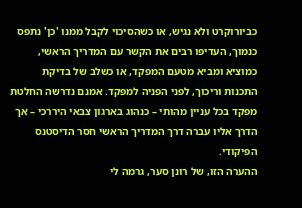כביורוקרט ולא נגיש, או כשהסיכוי לקבל ממנו 'כן' נתפס כנמוך, העדיפו רבים את הקשר עם המדריך הראשי, כמוציא ומביא מטעם המפקד, או כשלב של בדיקת התכנות וריכוך, לפני הפניה למפקד. אמנם נדרשה החלטת מפקד בכל עניין מהותי – כנהוג בארגון צבאי היררכי – אך הדרך אליו עברה דרך המדריך הראשי חסר הדיסטנס הפיקודי.
ההערה הזו, של רונן סער, גרמה לי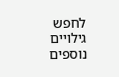לחפש גילויים נוספים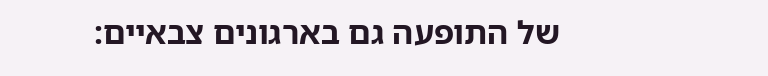של התופעה גם בארגונים צבאיים: